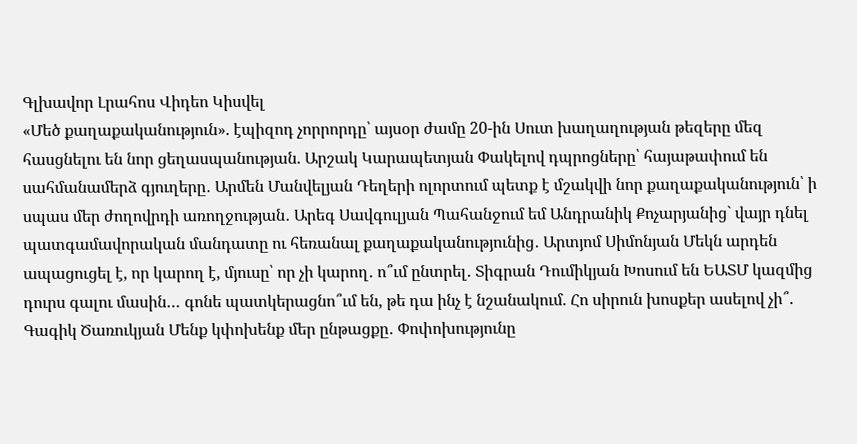Գլխավոր Լրահոս Վիդեո Կիսվել
«Մեծ քաղաքականություն». էպիզոդ չորրորդը՝ այսօր ժամը 20-ին Սուտ խաղաղության թեզերը մեզ հասցնելու են նոր ցեղասպանության. Արշակ Կարապետյան Փակելով դպրոցները՝ հայաթափում են սահմանամերձ գյուղերը․ Արմեն Մանվելյան Դեղերի ոլորտում պետք է մշակվի նոր քաղաքականություն՝ ի սպաս մեր ժողովրդի առողջության․ Արեգ Սավգուլյան Պահանջում եմ Անդրանիկ Քոչարյանից` վայր դնել պատգամավորական մանդատը ու հեռանալ քաղաքականությունից․ Արտյոմ Սիմոնյան Մեկն արդեն ապացուցել է, որ կարող է, մյուսը՝ որ չի կարող․ ո՞ւմ ընտրել․ Տիգրան Դումիկյան Խոսում են ԵԱՏՄ կազմից դուրս գալու մասին… գոնե պատկերացնո՞ւմ են, թե դա ինչ է նշանակում. Հո սիրուն խոսքեր ասելով չի՞. Գագիկ Ծառուկյան Մենք կփոխենք մեր ընթացքը․ Փոփոխությունը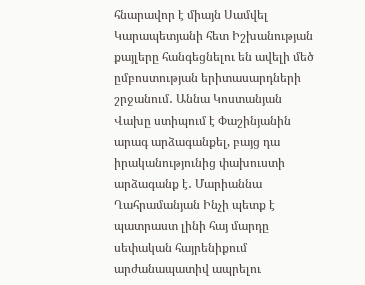հնարավոր է միայն Սամվել Կարապետյանի հետ Իշխանության քայլերը հանգեցնելու են ավելի մեծ ըմբոստության երիտասարդների շրջանում․ Աննա Կոստանյան Վախը ստիպում է Փաշինյանին արագ արձագանքել, բայց դա իրականությունից փախուստի արձագանք է․ Մարիաննա Ղահրամանյան Ինչի պետք է պատրաստ լինի հայ մարդը սեփական հայրենիքում արժանապատիվ ապրելու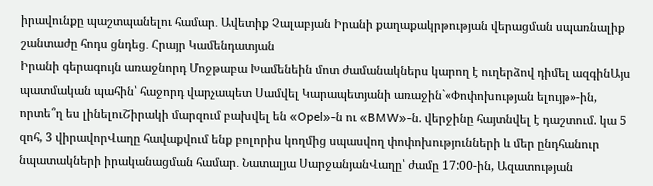իրավունքը պաշտպանելու համար․ Ավետիք Չալաբյան Իրանի քաղաքակրթության վերացման սպառնալիք շանտաժը հոդս ցնդեց․ Հրայր Կամենդատյան
Իրանի գերագույն առաջնորդ Մոջթաբա Խամենեին մոտ ժամանակներս կարող է ուղերձով դիմել ազգինԱյս պատմական պահին՝ հաջորդ վարչապետ Սամվել Կարապետյանի առաջին`«Փոփոխության ելույթ»-ին, որտե՞ղ ես լինելուՇիրակի մարզում բախվել են «Opel»-ն ու «BMW»-ն. վերջինը հայտնվել է դաշտում. կա 5 զոհ, 3 վիրավորՎաղը հավաքվում ենք բոլորիս կողմից սպասվող փոփոխությունների և մեր ընդհանուր նպատակների իրականացման համար․ Նատալյա ՍարջանյանՎաղը՝ ժամը 17:00-ին, Ազատության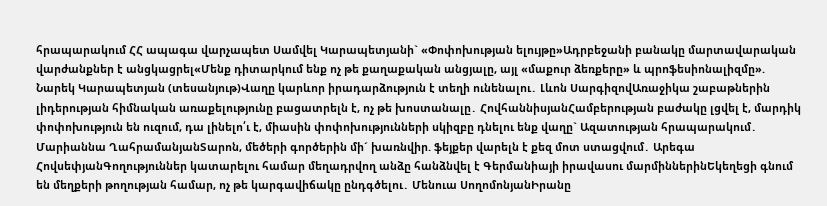հրապարակում ՀՀ ապագա վարչապետ Սամվել Կարապետյանի` «Փոփոխության ելույթը»Ադրբեջանի բանակը մարտավարական վարժանքներ է անցկացրել«Մենք դիտարկում ենք ոչ թե քաղաքական անցյալը, այլ «մաքուր ձեռքերը» և պրոֆեսիոնալիզմը». Նարեկ Կարապետյան (տեսանյութ)Վաղը կարևոր իրադարձություն է տեղի ունենալու․ Լևոն ՍարգիզովԱռաջիկա շաբաթներին լիդերության հիմնական առաքելությունը բացատրելն է, ոչ թե խոստանալը․ ՀովհաննիսյանՀամբերության բաժակը լցվել է, մարդիկ փոփոխություն են ուզում, դա լինելո՛ւ է, միասին փոփոխությունների սկիզբը դնելու ենք վաղը` Ազատության հրապարակում․ Մարիաննա ՂահրամանյանՏարոն, մեծերի գործերին մի´ խառնվիր. ֆեյքեր վարելն է քեզ մոտ ստացվում․ Արեգա ՀովսեփյանԳողություններ կատարելու համար մեղադրվող անձը հանձնվել է Գերմանիայի իրավասու մարմիններինԵկեղեցի գնում են մեղքերի թողության համար, ոչ թե կարգավիճակը ընդգծելու․ Մենուա ՍողոմոնյանԻրանը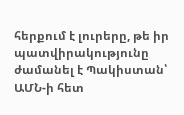հերքում է լուրերը, թե իր պատվիրակությունը ժամանել է Պակիստան՝ ԱՄՆ-ի հետ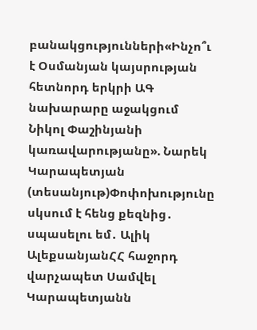բանակցությունների«Ինչո՞ւ է Օսմանյան կայսրության հետնորդ երկրի ԱԳ նախարարը աջակցում Նիկոլ Փաշինյանի կառավարությանը». Նարեկ Կարապետյան (տեսանյութ)Փոփոխությունը սկսում է հենց քեզնից․ սպասելու եմ․ Ալիկ ԱլեքսանյանՀՀ հաջորդ վարչապետ Սամվել Կարապետյանն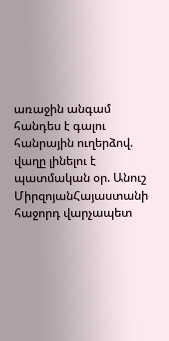առաջին անգամ հանդես է գալու հանրային ուղերձով. վաղը լինելու է պատմական օր. Անուշ ՄիրզոյանՀայաստանի հաջորդ վարչապետ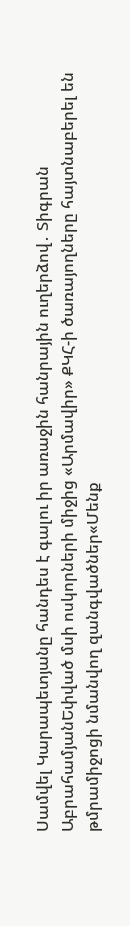Սամվել Կարապետյանը հանդես է գալու իր առաջին հանրային ուղերձով․ Տիգրան ԱբրահամյանԵփված մսի ոսկորների միջից «Արմավիր» ՔԿՀ-ի ծառայողները հայտնաբերել են թմրամիջոցի նմանվող զանգվածներ«Մենք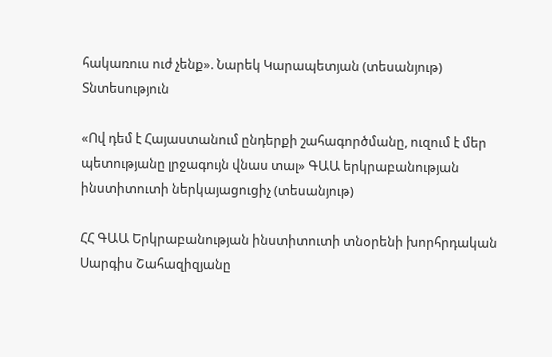հակառուս ուժ չենք». Նարեկ Կարապետյան (տեսանյութ)
Տնտեսություն

«Ով դեմ է Հայաստանում ընդերքի շահագործմանը, ուզում է մեր պետությանը լրջագույն վնաս տալ» ԳԱԱ երկրաբանության ինստիտուտի ներկայացուցիչ (տեսանյութ)

ՀՀ ԳԱԱ Երկրաբանության ինստիտուտի տնօրենի խորհրդական Սարգիս Շահազիզյանը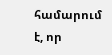համարում է, որ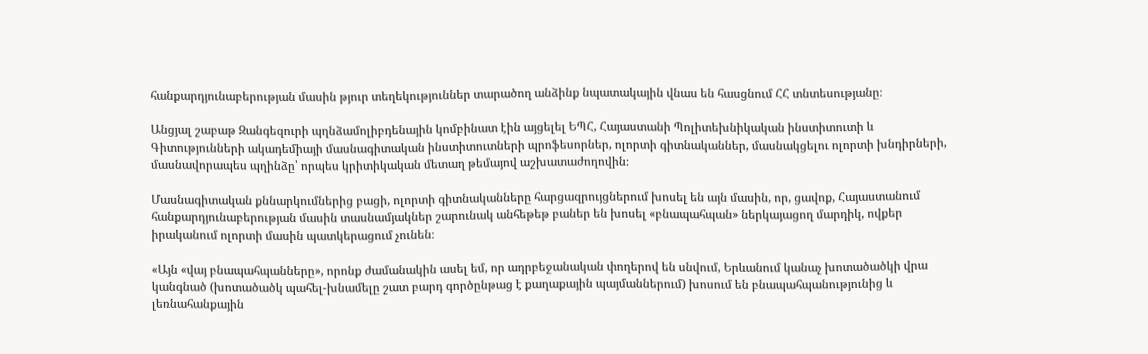հանքարդյունաբերության մասին թյուր տեղեկություններ տարածող անձինք նպատակային վնաս են հասցնում ՀՀ տնտեսությանը։

Անցյալ շաբաթ Զանգեզուրի պղնձամոլիբդենային կոմբինատ էին այցելել ԵՊՀ, Հայաստանի Պոլիտեխնիկական ինստիտուտի և Գիտությունների ակադեմիայի մասնագիտական ինստիտուտների պրոֆեսորներ, ոլորտի գիտնականներ, մասնակցելու ոլորտի խնդիրների, մասնավորապես պղինձը՝ որպես կրիտիկական մետաղ թեմայով աշխատաժողովին։

Մասնագիտական քննարկումներից բացի, ոլորտի գիտնականները հարցազրույցներում խոսել են այն մասին, որ, ցավոք, Հայաստանում հանքարդյունաբերության մասին տասնամյակներ շարունակ անհեթեթ բաներ են խոսել «բնապահպան» ներկայացող մարդիկ, ովքեր իրականում ոլորտի մասին պատկերացում չունեն։

«Այն «վայ բնապահպանները», որոնք ժամանակին ասել եմ, որ ադրբեջանական փողերով են սնվում, Երևանում կանաչ խոտածածկի վրա կանգնած (խոտածածկ պահել-խնամելը շատ բարդ գործընթաց է քաղաքային պայմաններում) խոսում են բնապահպանությունից և լեռնահանքային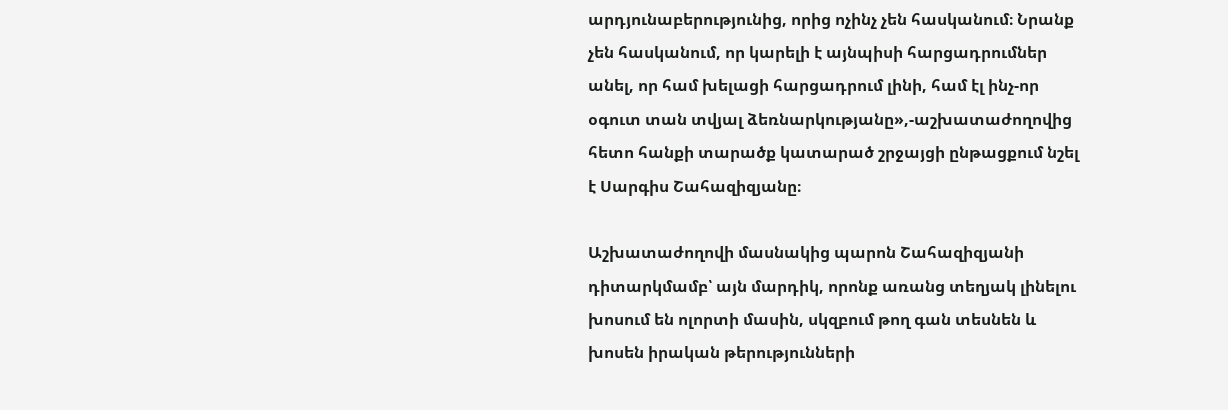արդյունաբերությունից, որից ոչինչ չեն հասկանում։ Նրանք չեն հասկանում, որ կարելի է այնպիսի հարցադրումներ անել, որ համ խելացի հարցադրում լինի, համ էլ ինչ-որ օգուտ տան տվյալ ձեռնարկությանը»,-աշխատաժողովից հետո հանքի տարածք կատարած շրջայցի ընթացքում նշել է Սարգիս Շահազիզյանը։

Աշխատաժողովի մասնակից պարոն Շահազիզյանի դիտարկմամբ՝ այն մարդիկ, որոնք առանց տեղյակ լինելու խոսում են ոլորտի մասին, սկզբում թող գան տեսնեն և խոսեն իրական թերությունների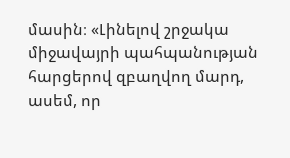մասին։ «Լինելով շրջակա միջավայրի պահպանության հարցերով զբաղվող մարդ, ասեմ, որ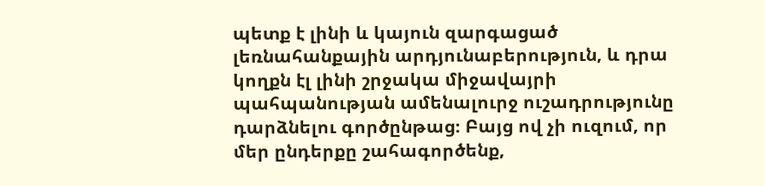պետք է լինի և կայուն զարգացած լեռնահանքային արդյունաբերություն, և դրա կողքն էլ լինի շրջակա միջավայրի պահպանության ամենալուրջ ուշադրությունը դարձնելու գործընթաց։ Բայց ով չի ուզում, որ մեր ընդերքը շահագործենք,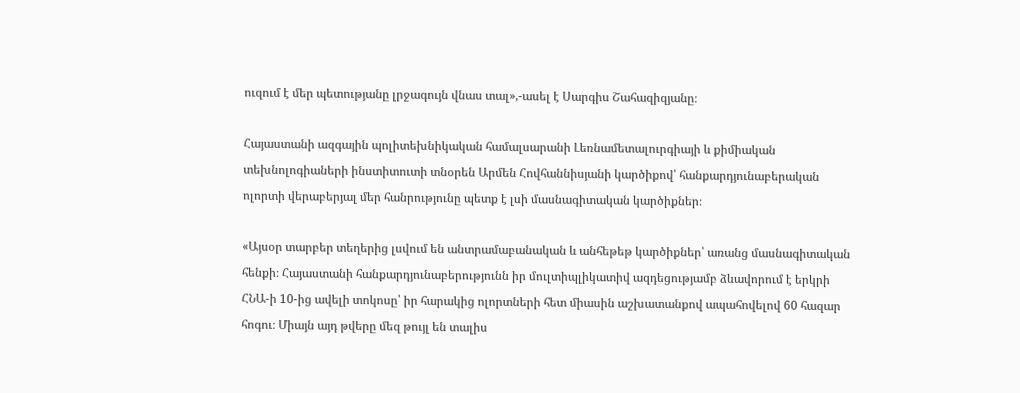ուզում է մեր պետությանը լրջագույն վնաս տալ»,-ասել է Սարգիս Շահազիզյանը։

Հայաստանի ազգային պոլիտեխնիկական համալսարանի Լեռնամետալուրգիայի և քիմիական տեխնոլոգիաների ինստիտուտի տնօրեն Արմեն Հովհաննիսյանի կարծիքով՝ հանքարդյունաբերական ոլորտի վերաբերյալ մեր հանրությունը պետք է լսի մասնագիտական կարծիքներ։

«Այսօր տարբեր տեղերից լսվում են անտրամաբանական և անհեթեթ կարծիքներ՝ առանց մասնագիտական հենքի։ Հայաստանի հանքարդյունաբերությունն իր մուլտիպլիկատիվ ազդեցությամբ ձևավորում է երկրի ՀՆԱ-ի 10-ից ավելի տոկոսը՝ իր հարակից ոլորտների հետ միասին աշխատանքով ապահովելով 60 հազար հոգու։ Միայն այդ թվերը մեզ թույլ են տալիս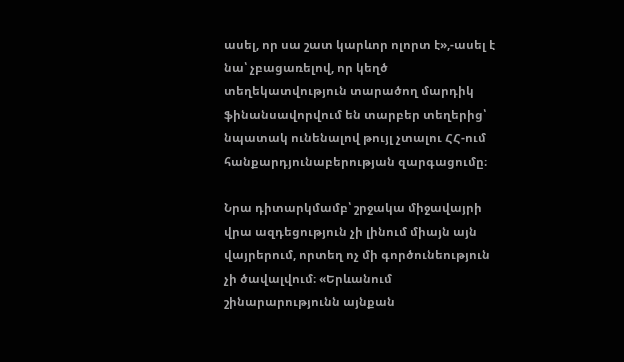ասել, որ սա շատ կարևոր ոլորտ է»,-ասել է նա՝ չբացառելով, որ կեղծ տեղեկատվություն տարածող մարդիկ ֆինանսավորվում են տարբեր տեղերից՝ նպատակ ունենալով թույլ չտալու ՀՀ-ում հանքարդյունաբերության զարգացումը։

Նրա դիտարկմամբ՝ շրջակա միջավայրի վրա ազդեցություն չի լինում միայն այն վայրերում, որտեղ ոչ մի գործունեություն չի ծավալվում։ «Երևանում շինարարությունն այնքան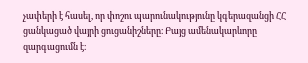չափերի է հասել, որ փոշու պարունակությունը կգերազանցի ՀՀ ցանկացած վայրի ցուցանիշները։ Բայց ամենակարևորը զարգացումն է։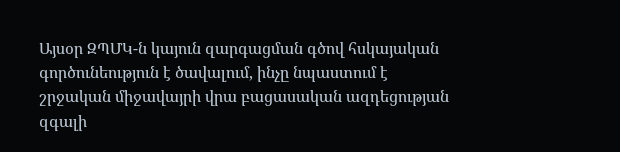Այսօր ԶՊՄԿ-ն կայուն զարգացման գծով հսկայական գործունեություն է ծավալում, ինչը նպաստում է շրջական միջավայրի վրա բացասական ազդեցության զգալի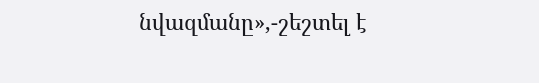նվազմանը»,-շեշտել է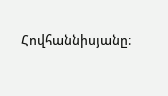Հովհաննիսյանը։